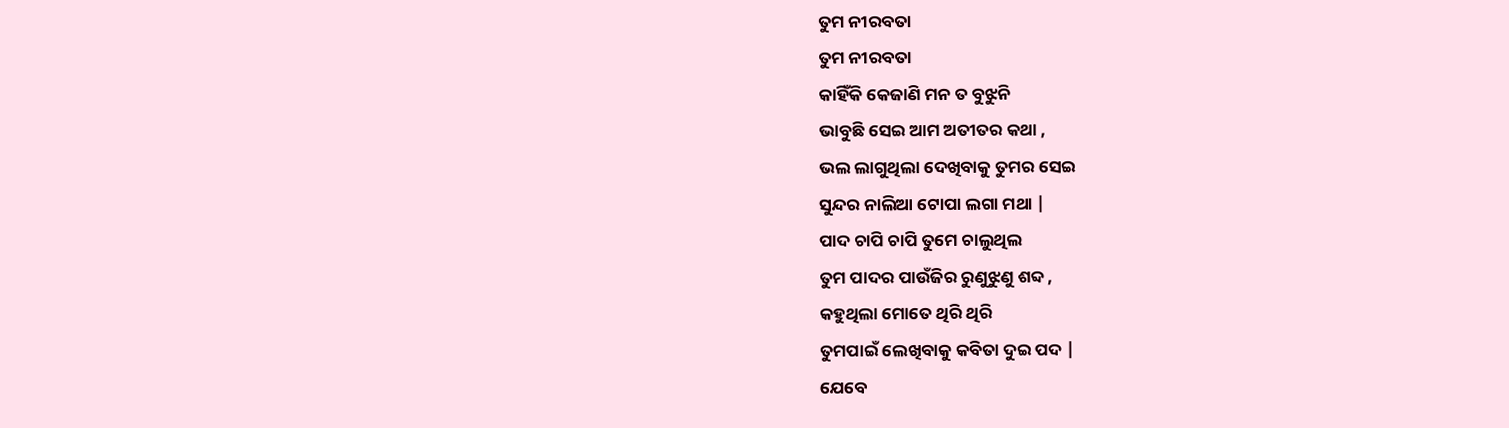ତୁମ ନୀରବତା
ତୁମ ନୀରବତା
କାହିଁକି କେଜାଣି ମନ ତ ବୁଝୁନି
ଭାବୁଛି ସେଇ ଆମ ଅତୀତର କଥା ,
ଭଲ ଲାଗୁଥିଲା ଦେଖିବାକୁ ତୁମର ସେଇ
ସୁନ୍ଦର ନାଲିଆ ଟୋପା ଲଗା ମଥା |
ପାଦ ଚାପି ଚାପି ତୁମେ ଚାଲୁଥିଲ
ତୁମ ପାଦର ପାଉଁଜିର ରୁଣୁଝୁଣୁ ଶବ୍ଦ ,
କହୁଥିଲା ମୋତେ ଥିରି ଥିରି
ତୁମପାଇଁ ଲେଖିବାକୁ କବିତା ଦୁଇ ପଦ |
ଯେବେ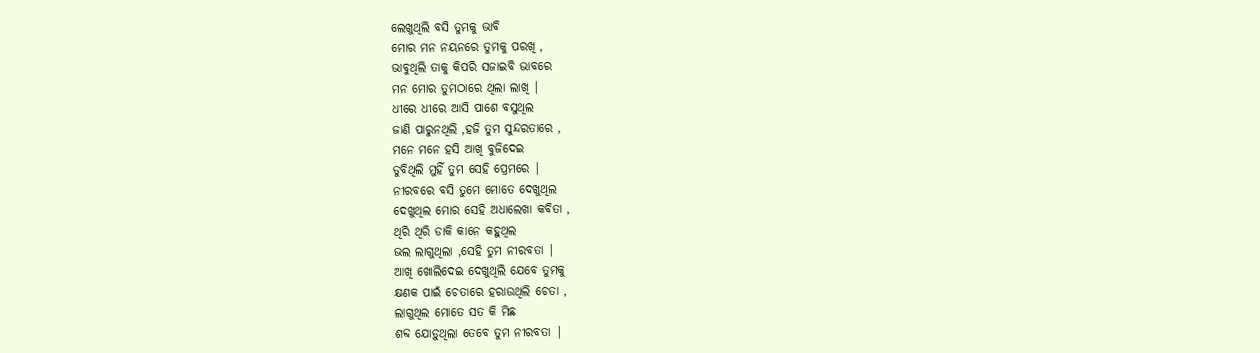ଲେଖୁଥିଲି ବସି ତୁମକୁ ଭାବି
ମୋର ମନ ନୟନରେ ତୁମକୁ ପରଖି ,
ଭାବୁଥିଲି ତାକୁ କିପରି ସଜାଇବି ଭାବରେ
ମନ ମୋର ତୁମଠାରେ ଥିଲା ଲାଖି |
ଧୀରେ ଧୀରେ ଆସି ପାଶେ ବସୁଥିଲ
ଜାଣି ପାରୁନଥିଲି ,ହଜି ତୁମ ସୁନ୍ଦରତାରେ ,
ମନେ ମନେ ହସି ଆଖି ବୁଜିଦେଇ
ଡୁବିଥିଲି ମୁହିଁ ତୁମ ସେହି ପ୍ରେମରେ |
ନୀରବରେ ବସି ତୁମେ ମୋତେ ଦେଖୁଥିଲ
ଦେଖୁଥିଲ ମୋର ସେହି ଅଧାଲେଖା କବିତା ,
ଥିରି ଥିରି ଡାକି କାନେ କହୁଥିଲ
ଭଲ ଲାଗୁଥିଲା ,ସେହି ତୁମ ନୀରବତା |
ଆଖି ଖୋଲିଦେଇ ଦେଖୁଥିଲି ଯେବେ ତୁମକୁ
କ୍ଷଣକ ପାଇଁ ଚେତାରେ ହରାଉଥିଲି ଚେତା ,
ଲାଗୁଥିଲ ମୋତେ ସତ କି ମିଛ
ଶବ୍ଦ ଯୋଡ଼ୁଥିଲା ତେବେ ତୁମ ନୀରବତା |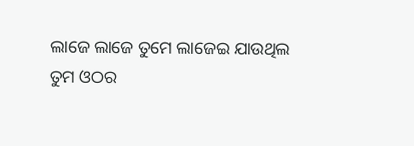ଲାଜେ ଲାଜେ ତୁମେ ଲାଜେଇ ଯାଉଥିଲ
ତୁମ ଓଠର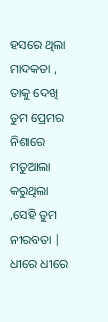ହସରେ ଥିଲା ମାଦକତା ,
ତାକୁ ଦେଖି ତୁମ ପ୍ରେମର ନିଶାରେ
ମତୁଆଲା କରୁଥିଲା ,ସେହି ତୁମ ନୀରବତା |
ଧୀରେ ଧୀରେ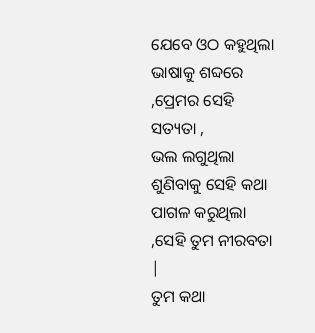ଯେବେ ଓଠ କହୁଥିଲା
ଭାଷାକୁ ଶବ୍ଦରେ ,ପ୍ରେମର ସେହି ସତ୍ୟତା ,
ଭଲ ଲଗୁଥିଲା ଶୁଣିବାକୁ ସେହି କଥା
ପାଗଳ କରୁଥିଲା ,ସେହି ତୁମ ନୀରବତା |
ତୁମ କଥା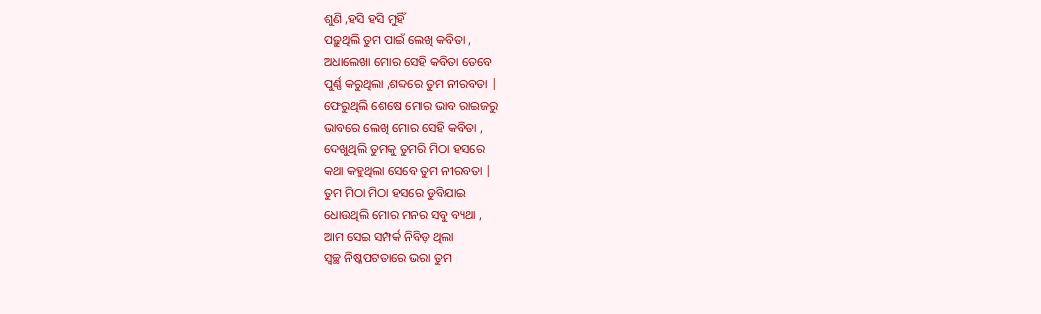ଶୁଣି ,ହସି ହସି ମୁହିଁ
ପଢ଼ୁଥିଲି ତୁମ ପାଇଁ ଲେଖି କବିତା ,
ଅଧାଲେଖା ମୋର ସେହି କବିତା ତେବେ
ପୁର୍ଣ୍ଣ କରୁଥିଲା ,ଶବ୍ଦରେ ତୁମ ନୀରବତା |
ଫେରୁଥିଲି ଶେଷେ ମୋର ଭାବ ରାଇଜରୁ
ଭାବରେ ଲେଖି ମୋର ସେହି କବିତା ,
ଦେଖୁଥିଲି ତୁମକୁ ତୁମରି ମିଠା ହସରେ
କଥା କହୁଥିଲା ସେବେ ତୁମ ନୀରବତା |
ତୁମ ମିଠା ମିଠା ହସରେ ଡୁବିଯାଇ
ଧୋଉଥିଲି ମୋର ମନର ସବୁ ବ୍ୟଥା ,
ଆମ ସେଇ ସମ୍ପର୍କ ନିବିଡ଼ ଥିଲା
ସ୍ୱଚ୍ଛ ନିଷ୍କପଟତାରେ ଭରା ତୁମ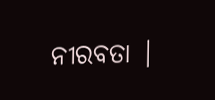ନୀରବତା |